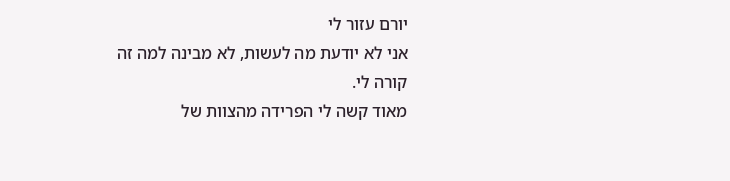יורם עזור לי
אני לא יודעת מה לעשות, לא מבינה למה זה קורה לי.
מאוד קשה לי הפרידה מהצוות של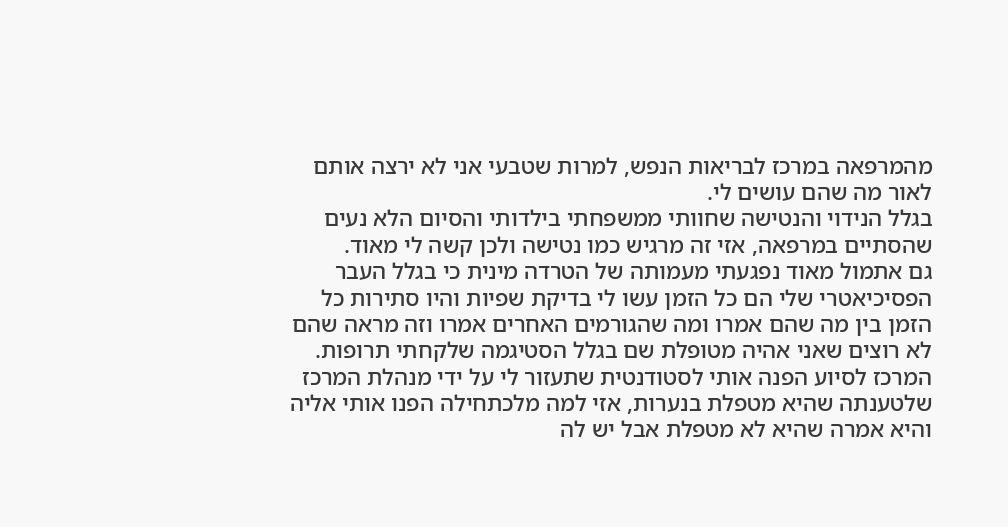מהמרפאה במרכז לבריאות הנפש, למרות שטבעי אני לא ירצה אותם לאור מה שהם עושים לי.
בגלל הנידוי והנטישה שחוותי ממשפחתי בילדותי והסיום הלא נעים שהסתיים במרפאה, אזי זה מרגיש כמו נטישה ולכן קשה לי מאוד.
גם אתמול מאוד נפגעתי מעמותה של הטרדה מינית כי בגלל העבר הפסיכיאטרי שלי הם כל הזמן עשו לי בדיקת שפיות והיו סתירות כל הזמן בין מה שהם אמרו ומה שהגורמים האחרים אמרו וזה מראה שהם לא רוצים שאני אהיה מטופלת שם בגלל הסטיגמה שלקחתי תרופות.
המרכז לסיוע הפנה אותי לסטודנטית שתעזור לי על ידי מנהלת המרכז שלטענתה שהיא מטפלת בנערות, אזי למה מלכתחילה הפנו אותי אליה והיא אמרה שהיא לא מטפלת אבל יש לה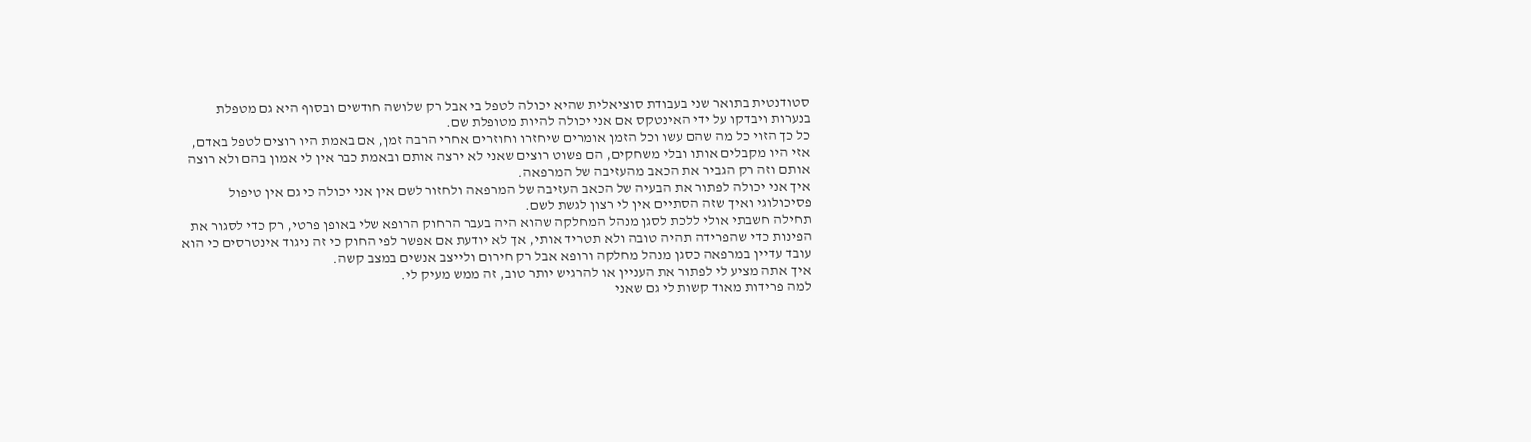סטודנטית בתואר שני בעבודת סוציאלית שהיא יכולה לטפל בי אבל רק שלושה חודשים ובסוף היא גם מטפלת בנערות ויבדקו על ידי האינטקס אם אני יכולה להיות מטופלת שם.
כל כך הזוי כל מה שהם עשו וכל הזמן אומרים שיחזרו וחוזרים אחרי הרבה זמן, אם באמת היו רוצים לטפל באדם, אזי היו מקבלים אותו ובלי משחקים, הם פשוט רוצים שאני לא ירצה אותם ובאמת כבר אין לי אמון בהם ולא רוצה אותם וזה רק הגביר את הכאב מהעזיבה של המרפאה.
איך אני יכולה לפתור את הבעיה של הכאב העזיבה של המרפאה ולחזור לשם אין אני יכולה כי גם אין טיפול פסיכולוגי ואיך שזה הסתיים אין לי רצון לגשת לשם.
תחילה חשבתי אולי ללכת לסגן מנהל המחלקה שהוא היה בעבר הרחוק הרופא שלי באופן פרטי, רק כדי לסגור את הפינות כדי שהפרידה תהיה טובה ולא תטריד אותי, אך לא יודעת אם אפשר לפי החוק כי זה ניגוד אינטרסים כי הוא עובד עדיין במרפאה כסגן מנהל מחלקה ורופא אבל רק חירום ולייצב אנשים במצב קשה.
איך אתה מציע לי לפתור את העניין או להרגיש יותר טוב, זה ממש מעיק לי.
למה פרידות מאוד קשות לי גם שאני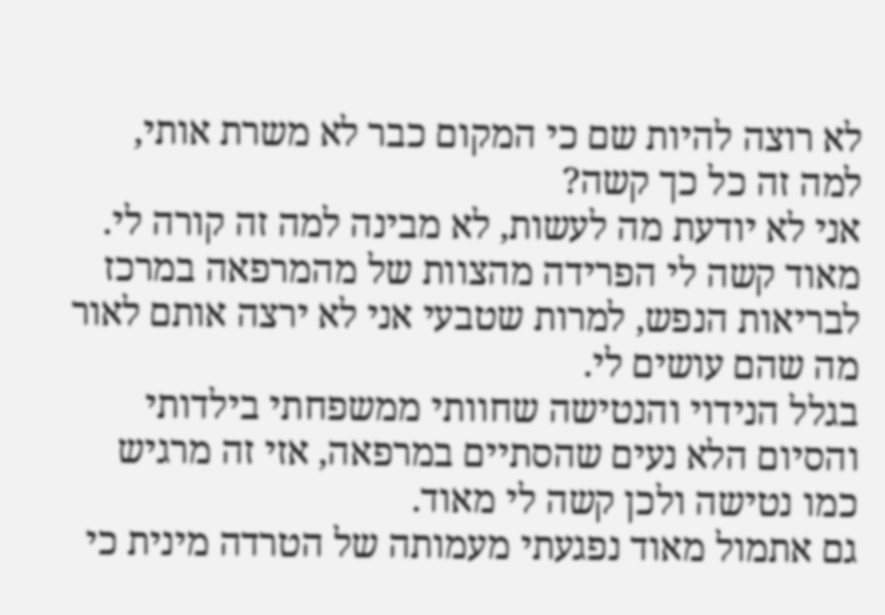לא רוצה להיות שם כי המקום כבר לא משרת אותי, למה זה כל כך קשה?
אני לא יודעת מה לעשות, לא מבינה למה זה קורה לי.
מאוד קשה לי הפרידה מהצוות של מהמרפאה במרכז לבריאות הנפש, למרות שטבעי אני לא ירצה אותם לאור מה שהם עושים לי.
בגלל הנידוי והנטישה שחוותי ממשפחתי בילדותי והסיום הלא נעים שהסתיים במרפאה, אזי זה מרגיש כמו נטישה ולכן קשה לי מאוד.
גם אתמול מאוד נפגעתי מעמותה של הטרדה מינית כי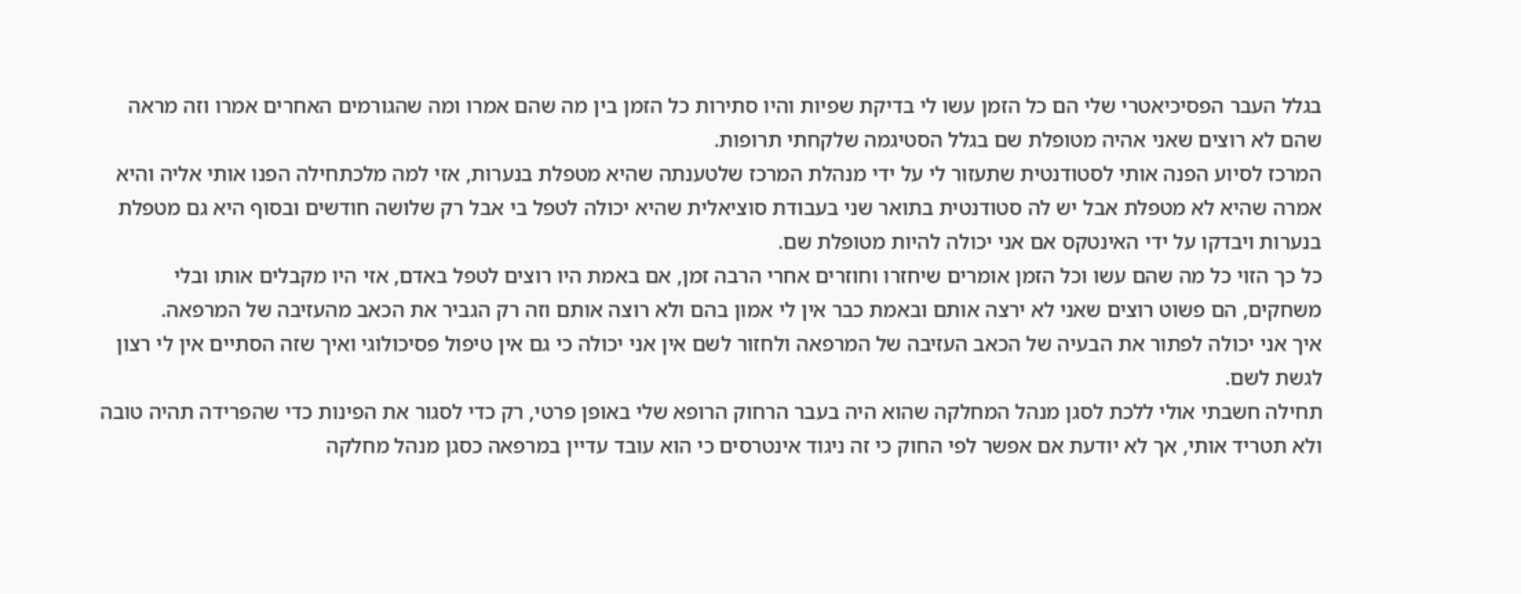בגלל העבר הפסיכיאטרי שלי הם כל הזמן עשו לי בדיקת שפיות והיו סתירות כל הזמן בין מה שהם אמרו ומה שהגורמים האחרים אמרו וזה מראה שהם לא רוצים שאני אהיה מטופלת שם בגלל הסטיגמה שלקחתי תרופות.
המרכז לסיוע הפנה אותי לסטודנטית שתעזור לי על ידי מנהלת המרכז שלטענתה שהיא מטפלת בנערות, אזי למה מלכתחילה הפנו אותי אליה והיא אמרה שהיא לא מטפלת אבל יש לה סטודנטית בתואר שני בעבודת סוציאלית שהיא יכולה לטפל בי אבל רק שלושה חודשים ובסוף היא גם מטפלת בנערות ויבדקו על ידי האינטקס אם אני יכולה להיות מטופלת שם.
כל כך הזוי כל מה שהם עשו וכל הזמן אומרים שיחזרו וחוזרים אחרי הרבה זמן, אם באמת היו רוצים לטפל באדם, אזי היו מקבלים אותו ובלי משחקים, הם פשוט רוצים שאני לא ירצה אותם ובאמת כבר אין לי אמון בהם ולא רוצה אותם וזה רק הגביר את הכאב מהעזיבה של המרפאה.
איך אני יכולה לפתור את הבעיה של הכאב העזיבה של המרפאה ולחזור לשם אין אני יכולה כי גם אין טיפול פסיכולוגי ואיך שזה הסתיים אין לי רצון לגשת לשם.
תחילה חשבתי אולי ללכת לסגן מנהל המחלקה שהוא היה בעבר הרחוק הרופא שלי באופן פרטי, רק כדי לסגור את הפינות כדי שהפרידה תהיה טובה ולא תטריד אותי, אך לא יודעת אם אפשר לפי החוק כי זה ניגוד אינטרסים כי הוא עובד עדיין במרפאה כסגן מנהל מחלקה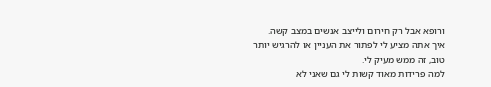ורופא אבל רק חירום ולייצב אנשים במצב קשה.
איך אתה מציע לי לפתור את העניין או להרגיש יותר טוב, זה ממש מעיק לי.
למה פרידות מאוד קשות לי גם שאני לא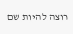רוצה להיות שם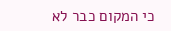כי המקום כבר לא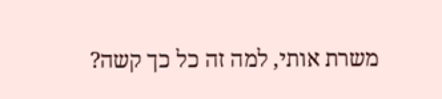משרת אותי, למה זה כל כך קשה?